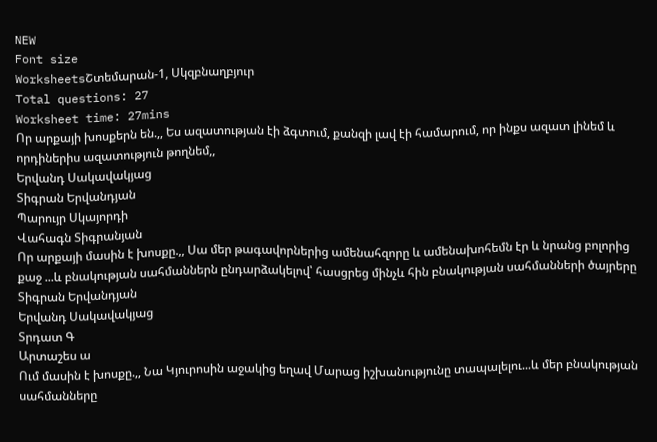NEW
Font size
WorksheetsՇտեմարան-1, Սկզբնաղբյուր
Total questions: 27
Worksheet time: 27mins
Որ արքայի խոսքերն են.,, Ես ազատության էի ձգտում, քանզի լավ էի համարում, որ ինքս ազատ լինեմ և որդիներիս ազատություն թողնեմ,,
Երվանդ Սակավակյաց
Տիգրան Երվանդյան
Պարույր Սկայորդի
Վահագն Տիգրանյան
Որ արքայի մասին է խոսքը.,, Սա մեր թագավորներից ամենահզորը և ամենախոհեմն էր և նրանց բոլորից քաջ ...և բնակության սահմաններն ընդարձակելով՝ հասցրեց մինչև հին բնակության սահմանների ծայրերը
Տիգրան Երվանդյան
Երվանդ Սակավակյաց
Տրդատ Գ
Արտաշես ա
Ում մասին է խոսքը.,, Նա Կյուրոսին աջակից եղավ Մարաց իշխանությունը տապալելու...և մեր բնակության սահմանները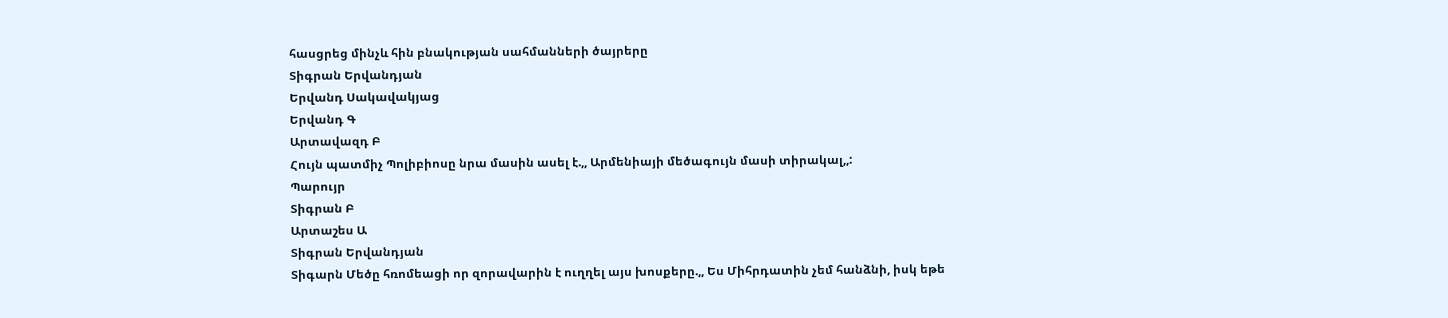հասցրեց մինչև հին բնակության սահմանների ծայրերը
Տիգրան Երվանդյան
Երվանդ Սակավակյաց
Երվանդ Գ
Արտավազդ Բ
Հույն պատմիչ Պոլիբիոսը նրա մասին ասել է.,, Արմենիայի մեծագույն մասի տիրակալ,,:
Պարույր
Տիգրան Բ
Արտաշես Ա
Տիգրան Երվանդյան
Տիգարն Մեծը հռոմեացի որ զորավարին է ուղղել այս խոսքերը.,, Ես Միհրդատին չեմ հանձնի, իսկ եթե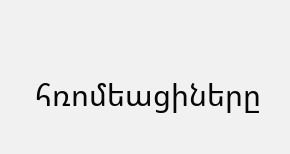հռոմեացիները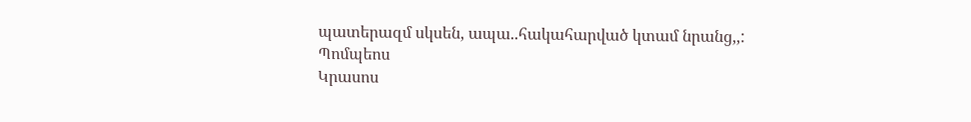պատերազմ սկսեն, ապա..հակահարված կտամ նրանց,,:
Պոմպեոս
Կրասոս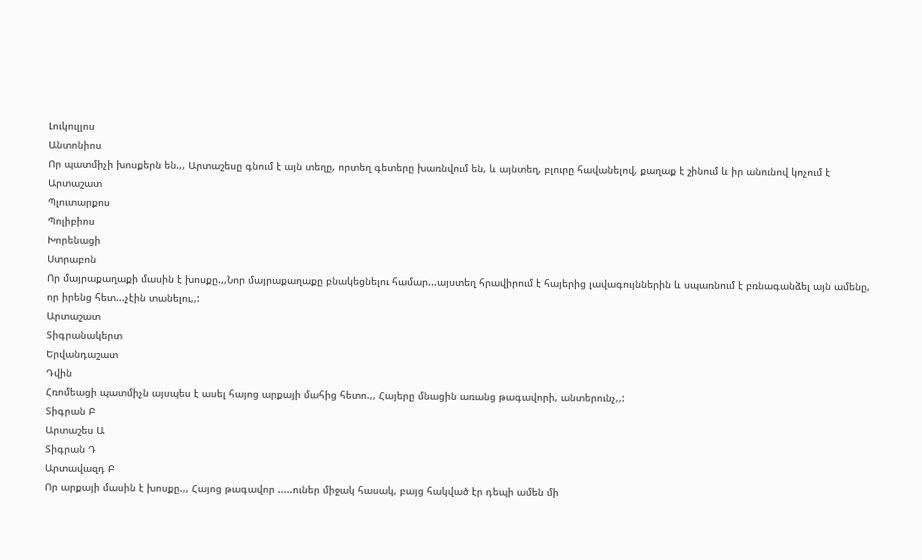Լուկուլլոս
Անտոնիոս
Որ պատմիչի խոսքերն են.,, Արտաշեսը գնում է այն տեղը, որտեղ գետերը խառնվում են, և այնտեղ, բլուրը հավանելով, քաղաք է շինում և իր անունով կոչում է Արտաշատ
Պլուտարքոս
Պոլիբիոս
Խորենացի
Ստրաբոն
Որ մայրաքաղաքի մասին է խոսքը.,,Նոր մայրաքաղաքը բնակեցնելու համար...այստեղ հրավիրում է հայերից լավագույններին և սպառնում է բռնագանձել այն ամենը, որ իրենց հետ...չէին տանելու,,:
Արտաշատ
Տիգրանակերտ
Երվանդաշատ
Դվին
Հռոմեացի պատմիչն այսպես է ասել հայոց արքայի մահից հետո.,, Հայերը մնացին առանց թագավորի, անտերունչ,,:
Տիգրան Բ
Արտաշես Ա
Տիգրան Դ
Արտավազդ Բ
Որ արքայի մասին է խոսքը.,, Հայոց թագավոր .....ուներ միջակ հասակ, բայց հակված էր դեպի ամեն մի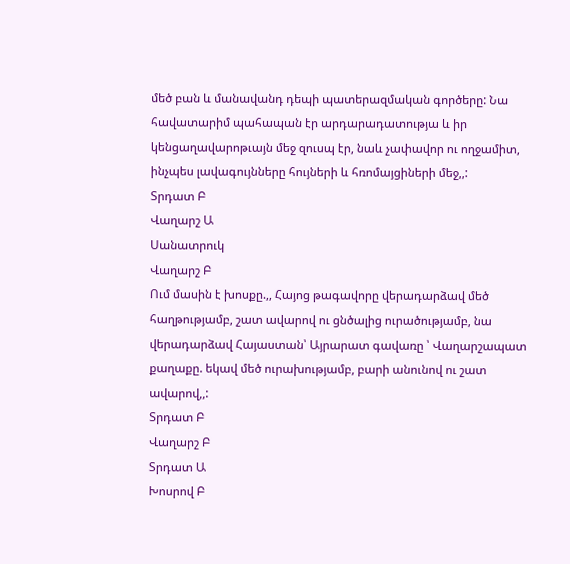մեծ բան և մանավանդ դեպի պատերազմական գործերը: Նա հավատարիմ պահապան էր արդարադատությա և իր կենցաղավարոթւայն մեջ զուսպ էր, նաև չափավոր ու ողջամիտ, ինչպես լավագույնները հույների և հռոմայցիների մեջ,,:
Տրդատ Բ
Վաղարշ Ա
Սանատրուկ
Վաղարշ Բ
Ում մասին է խոսքը.,, Հայոց թագավորը վերադարձավ մեծ հաղթությամբ, շատ ավարով ու ցնծալից ուրածությամբ, նա վերադարձավ Հայաստան՝ Այրարատ գավառը ՝ Վաղարշապատ քաղաքը. եկավ մեծ ուրախությամբ, բարի անունով ու շատ ավարով,,:
Տրդատ Բ
Վաղարշ Բ
Տրդատ Ա
Խոսրով Բ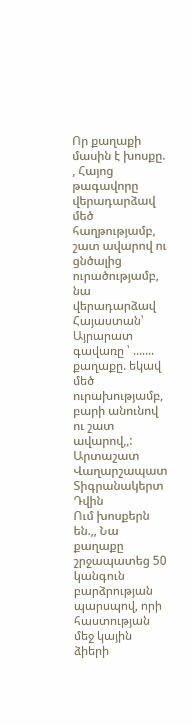Որ քաղաքի մասին է խոսքը. , Հայոց թագավորը վերադարձավ մեծ հաղթությամբ, շատ ավարով ու ցնծալից ուրածությամբ, նա վերադարձավ Հայաստան՝ Այրարատ գավառը ՝ ....... քաղաքը. եկավ մեծ ուրախությամբ, բարի անունով ու շատ ավարով,,:
Արտաշատ
Վաղարշապատ
Տիգրանակերտ
Դվին
Ում խոսքերն են.,, Նա քաղաքը շրջապատեց 50 կանգուն բարձրության պարսպով, որի հաստության մեջ կային ձիերի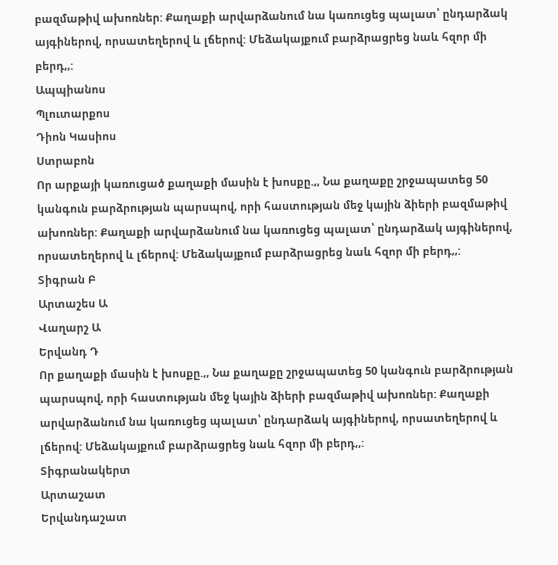բազմաթիվ ախոռներ: Քաղաքի արվարձանում նա կառուցեց պալատ՝ ընդարձակ այգիներով, որսատեղերով և լճերով: Մեձակայքում բարձրացրեց նաև հզոր մի բերդ,,:
Ապպիանոս
Պլուտարքոս
Դիոն Կասիոս
Ստրաբոն
Որ արքայի կառուցած քաղաքի մասին է խոսքը.,, Նա քաղաքը շրջապատեց 50 կանգուն բարձրության պարսպով, որի հաստության մեջ կային ձիերի բազմաթիվ ախոռներ: Քաղաքի արվարձանում նա կառուցեց պալատ՝ ընդարձակ այգիներով, որսատեղերով և լճերով: Մեձակայքում բարձրացրեց նաև հզոր մի բերդ,,:
Տիգրան Բ
Արտաշես Ա
Վաղարշ Ա
Երվանդ Դ
Որ քաղաքի մասին է խոսքը.,, Նա քաղաքը շրջապատեց 50 կանգուն բարձրության պարսպով, որի հաստության մեջ կային ձիերի բազմաթիվ ախոռներ: Քաղաքի արվարձանում նա կառուցեց պալատ՝ ընդարձակ այգիներով, որսատեղերով և լճերով: Մեձակայքում բարձրացրեց նաև հզոր մի բերդ,,:
Տիգրանակերտ
Արտաշատ
Երվանդաշատ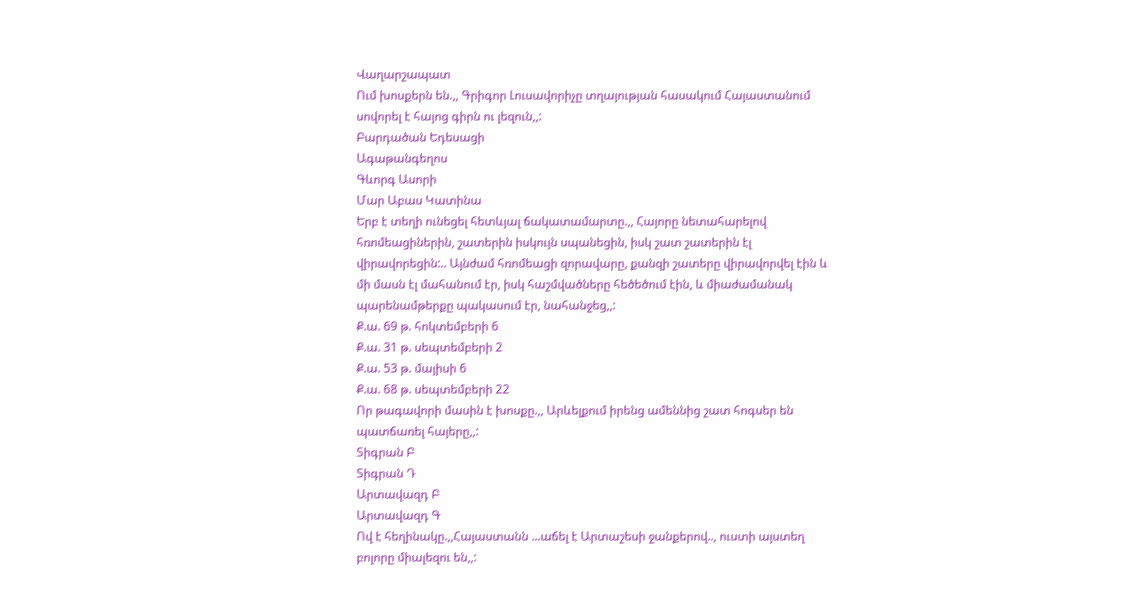Վաղարշապատ
Ում խոսքերն են.,, Գրիգոր Լուսավորիչը տղայության հասակում Հայաստանում սովորել է հայոց գիրն ու լեզուն,,:
Բարդածան Եդեսացի
Ագաթանգեղոս
Գևորգ Ասորի
Մար Աբաս Կատինա
Երբ է տեղի ունեցել հետևյալ ճակատամարտը.,, Հայորը նետահարելով հռոմեացիներին, շատերին իսկույն սպանեցին, իսկ շատ շատերին էլ վիրավորեցին:.. Այնժամ հռոմեացի զորավարը, քանզի շատերը վիրավորվել էին և մի մասն էլ մահանում էր, իսկ հաշմվածները հեծեծում էին, և միաժամանակ պարենամթերքը պակասում էր, նահանջեց,,:
Ք.ա. 69 թ. հոկտեմբերի 6
Ք.ա. 31 թ. սեպտեմբերի 2
Ք.ա. 53 թ. մայիսի 6
Ք.ա. 68 թ. սեպտեմբերի 22
Որ թագավորի մասին է խոսքը.,, Արևելքում իրենց ամեննից շատ հոգսեր են պատճառել հայերը,,:
Տիգրան Բ
Տիգրան Դ
Արտավազդ Բ
Արտավազդ Գ
Ով է հեղինակը.,,Հայաստանն ...աճել է Արտաշեսի ջանքերով.., ուստի այստեղ բոլորը միալեզու են,,: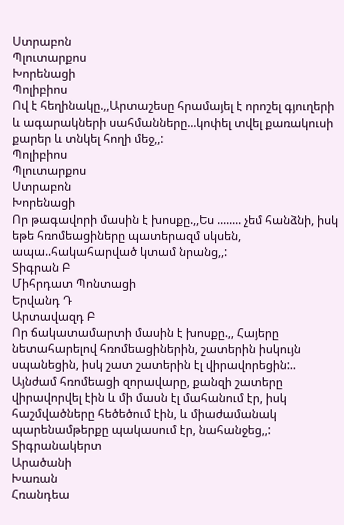Ստրաբոն
Պլուտարքոս
Խորենացի
Պոլիբիոս
Ով է հեղինակը.,,Արտաշեսը հրամայել է որոշել գյուղերի և ագարակների սահմանները...կոփել տվել քառակուսի քարեր և տնկել հողի մեջ,,:
Պոլիբիոս
Պլուտարքոս
Ստրաբոն
Խորենացի
Որ թագավորի մասին է խոսքը.,,Ես ........ չեմ հանձնի, իսկ եթե հռոմեացիները պատերազմ սկսեն, ապա..հակահարված կտամ նրանց,,:
Տիգրան Բ
Միհրդատ Պոնտացի
Երվանդ Դ
Արտավազդ Բ
Որ ճակատամարտի մասին է խոսքը.,, Հայերը նետահարելով հռոմեացիներին, շատերին իսկույն սպանեցին, իսկ շատ շատերին էլ վիրավորեցին:.. Այնժամ հռոմեացի զորավարը, քանզի շատերը վիրավորվել էին և մի մասն էլ մահանում էր, իսկ հաշմվածները հեծեծում էին, և միաժամանակ պարենամթերքը պակասում էր, նահանջեց,,:
Տիգրանակերտ
Արածանի
Խառան
Հռանդեա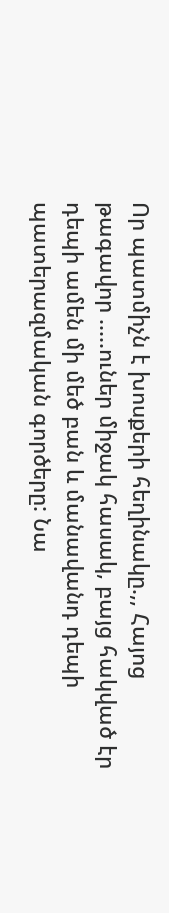Որ պատմիչն է խոսքերի հեղինակը.,, Հայոց թագավոր .....ուներ միջակ հասակ, բայց հակված էր դեպի ամեն մի մեծ բան և մանավանդ դեպի պատերազմական գործերը: Նա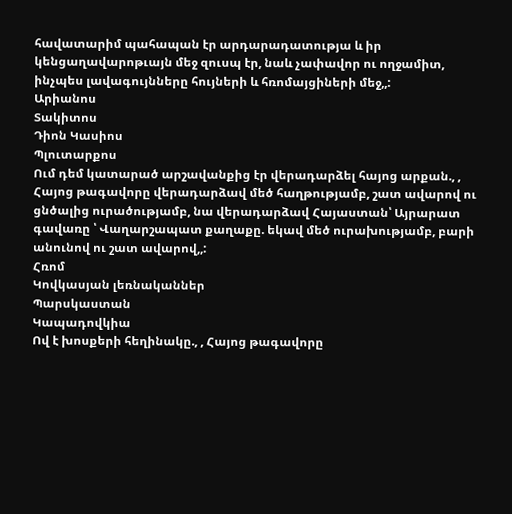հավատարիմ պահապան էր արդարադատությա և իր կենցաղավարոթւայն մեջ զուսպ էր, նաև չափավոր ու ողջամիտ, ինչպես լավագույնները հույների և հռոմայցիների մեջ,,:
Արիանոս
Տակիտոս
Դիոն Կասիոս
Պլուտարքոս
Ում դեմ կատարած արշավանքից էր վերադարձել հայոց արքան., , Հայոց թագավորը վերադարձավ մեծ հաղթությամբ, շատ ավարով ու ցնծալից ուրածությամբ, նա վերադարձավ Հայաստան՝ Այրարատ գավառը ՝ Վաղարշապատ քաղաքը. եկավ մեծ ուրախությամբ, բարի անունով ու շատ ավարով,,:
Հռոմ
Կովկասյան լեռնականներ
Պարսկաստան
Կապադովկիա
Ով է խոսքերի հեղինակը., , Հայոց թագավորը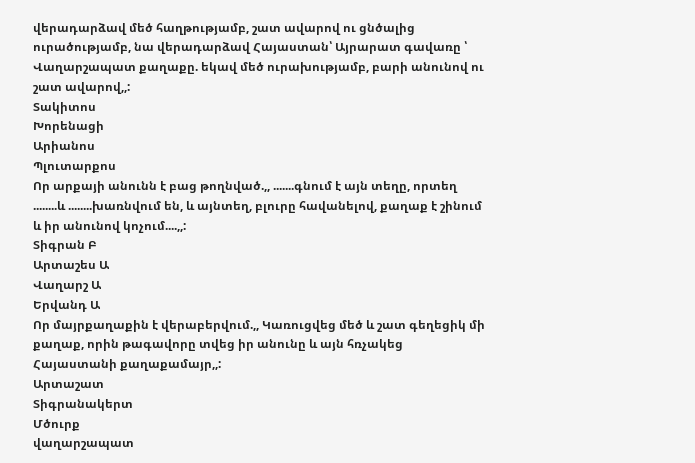վերադարձավ մեծ հաղթությամբ, շատ ավարով ու ցնծալից ուրածությամբ, նա վերադարձավ Հայաստան՝ Այրարատ գավառը ՝ Վաղարշապատ քաղաքը. եկավ մեծ ուրախությամբ, բարի անունով ու շատ ավարով,,:
Տակիտոս
Խորենացի
Արիանոս
Պլուտարքոս
Որ արքայի անունն է բաց թողնված.,, .......գնում է այն տեղը, որտեղ ........և ........խառնվում են, և այնտեղ, բլուրը հավանելով, քաղաք է շինում և իր անունով կոչում....,,:
Տիգրան Բ
Արտաշես Ա
Վաղարշ Ա
Երվանդ Ա
Որ մայրքաղաքին է վերաբերվում.,, Կառուցվեց մեծ և շատ գեղեցիկ մի քաղաք, որին թագավորը տվեց իր անունը և այն հռչակեց Հայաստանի քաղաքամայր,,:
Արտաշատ
Տիգրանակերտ
Մծուրք
վաղարշապատ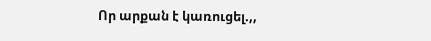Որ արքան է կառուցել.,,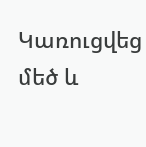Կառուցվեց մեծ և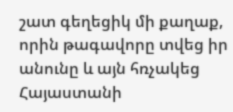շատ գեղեցիկ մի քաղաք, որին թագավորը տվեց իր անունը և այն հռչակեց Հայաստանի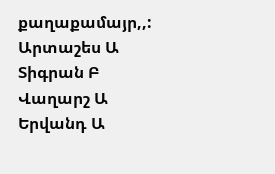քաղաքամայր,,:
Արտաշես Ա
Տիգրան Բ
Վաղարշ Ա
Երվանդ Ա